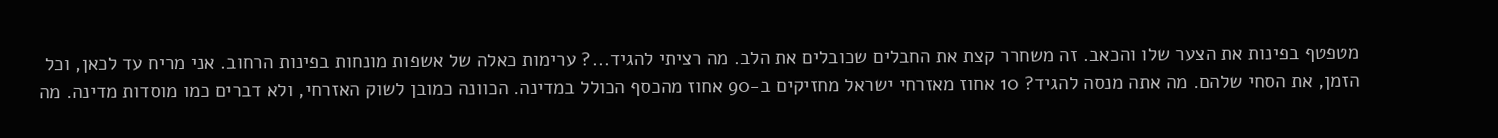מטפטף בפינות את הצער שלו והכאב. זה משחרר קצת את החבלים שכובלים את הלב. מה רציתי להגיד...? ערימות כאלה של אשפות מונחות בפינות הרחוב. אני מריח עד לכאן, וכל הזמן, את הסחי שלהם. מה אתה מנסה להגיד? 10 אחוז מאזרחי ישראל מחזיקים ב-90 אחוז מהכסף הכולל במדינה. הכוונה כמובן לשוק האזרחי, ולא דברים כמו מוסדות מדינה. מה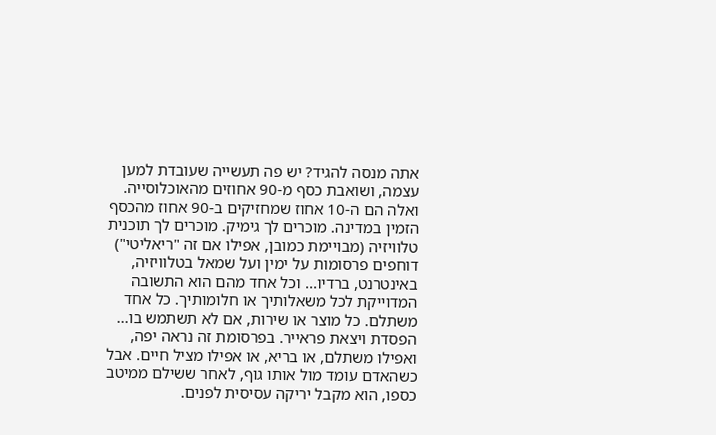אתה מנסה להגיד? יש פה תעשייה שעובדת למען עצמה, ושואבת כסף מ-90 אחוזים מהאוכלוסייה. ואלה הם ה-10 אחוז שמחזיקים ב-90 אחוז מהכסף הזמין במדינה. מוכרים לך גימיק. מוכרים לך תוכנית טלוויזיה (מבויימת כמובן, אפילו אם זה "ריאליטי") דוחפים פרסומות על ימין ועל שמאל בטלוויזיה, באינטרנט, ברדיו... וכל אחד מהם הוא התשובה המדוייקת לכל משאלותיך או חלומותיך. כל אחד משתלם. כל מוצר או שירות, אם לא תשתמש בו... הפסדת ויצאת פראייר. בפרסומת זה נראה יפה, ואפילו משתלם, או בריא, או אפילו מציל חיים. אבל כשהאדם עומד מול אותו גוף, לאחר ששילם ממיטב כספו, הוא מקבל יריקה עסיסית לפנים.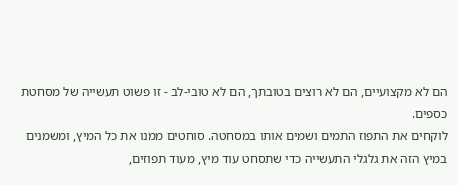הם לא מקצועיים, הם לא רוצים בטובתך, הם לא טובי-לב - זו פשוט תעשייה של מסחטת כספים.
לוקחים את התפוז התמים ושמים אותו במסחטה. סוחטים ממנו את כל המיץ, ומשמנים במיץ הזה את גלגלי התעשייה כדי שתסחט עוד מיץ, מעוד תפוזים,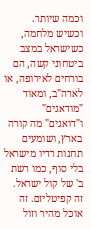וכמה שיותר. וכשיש מלחמה, כשישראל במצב ביטחוני קשה, הם בורחים לאירופה, או לארה"ב, ומאוד "מודאגים" ו"דואגים" מה קורה בארץ, ושומעים תחנות רדיו מישראל בלי סוף, כמו רשת ב' של קול ישראל.
זה קפיטליזם. זה אוכל מהיר וזול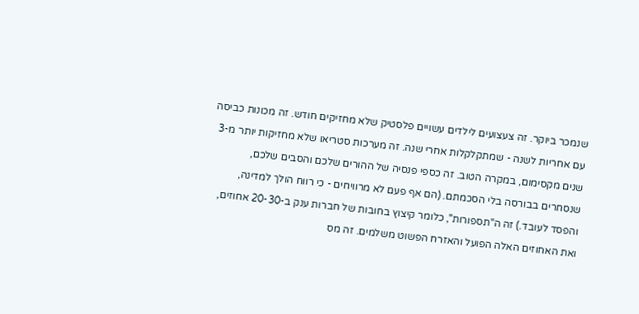שנמכר ביוקר. זה צעצועים לילדים עשויים פלסטיק שלא מחזיקים חודש. זה מכונות כביסה עם אחריות לשנה - שמתקלקלות אחרי שנה. זה מערכות סטריאו שלא מחזיקות יותר מ-3 שנים מקסימום, במקרה הטוב. זה כספי פנסיה של ההורים שלכם והסבים שלכם, שנסחרים בבורסה בלי הסכמתם. (הם אף פעם לא מרוויחים - כי רווח הולך למדינה, והפסד לעובד.) זה ה"תספורות", כלומר קיצוץ בחובות של חברות ענק ב-20-30 אחוזים, ואת האחוזים האלה הפועל והאזרח הפשוט משלמים. זה מס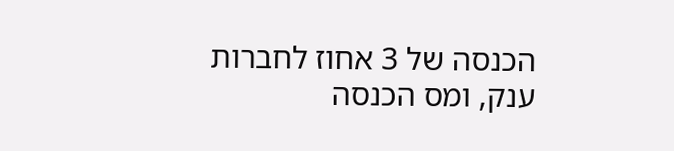הכנסה של 3 אחוז לחברות ענק, ומס הכנסה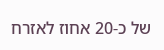של כ-20 אחוז לאזרח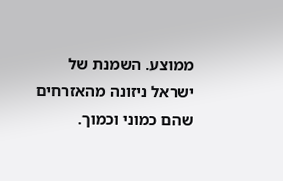ממוצע. השמנת של ישראל ניזונה מהאזרחים שהם כמוני וכמוך.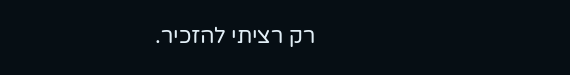רק רציתי להזכיר.